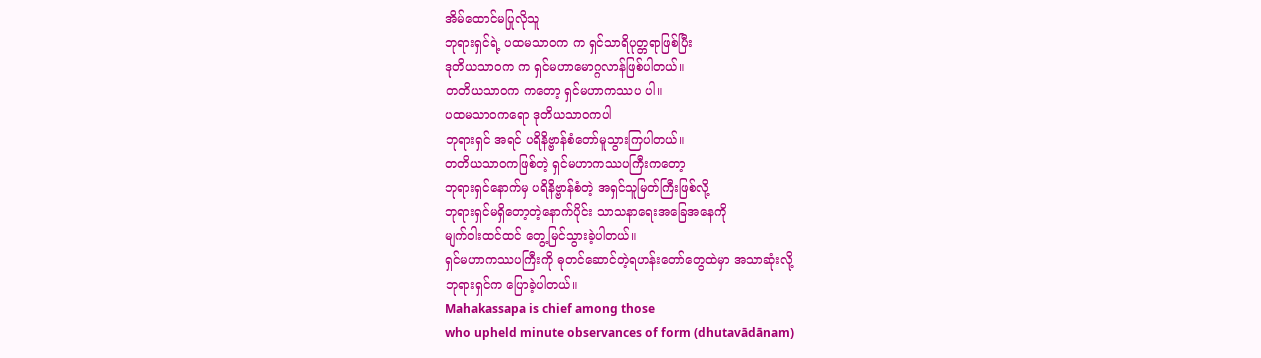အိမ်ထောင်မပြုလိုသူ
ဘုရားရှင်ရဲ့ ပထမသာဝက က ရှင်သာရိပုတ္တရာဖြစ်ပြီး
ဒုတိယသာဝက က ရှင်မဟာမောဂ္ဂလာန်ဖြစ်ပါတယ်။
တတိယသာဝက ကတော့ ရှင်မဟာကဿပ ပါ။
ပထမသာဝကရော ဒုတိယသာဝကပါ
ဘုရားရှင် အရင် ပရိနိဗ္ဗာန်စံတော်မူသွားကြပါတယ်။
တတိယသာဝကဖြစ်တဲ့ ရှင်မဟာကဿပကြီးကတော့
ဘုရားရှင်နောက်မှ ပရိနိဗ္ဗာန်စံတဲ့ အရှင်သူမြတ်ကြီးဖြစ်လို့
ဘုရားရှင်မရှိတော့တဲ့နောက်ပိုင်း သာသနာရေးအခြေအနေကို
မျက်ဝါးထင်ထင် တွေ့မြင်သွားခဲ့ပါတယ်။
ရှင်မဟာကဿပကြီးကို ဓုတင်ဆောင်တဲ့ရဟန်းတော်တွေထဲမှာ အသာဆုံးလို့
ဘုရားရှင်က ပြောခဲ့ပါတယ်။
Mahakassapa is chief among those
who upheld minute observances of form (dhutavādānam)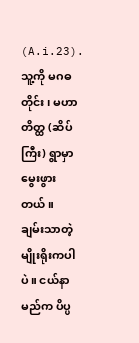(A.i.23).
သူ့ကို မဂဓတိုင်း၊ မဟာတိတ္ထ (ဆိပ်ကြီး) ရွာမှာ မွေးဖွားတယ်။
ချမ်းသာတဲ့မျိုးရိုးကပါပဲ။ ငယ်နာမည်က ပိပ္ပ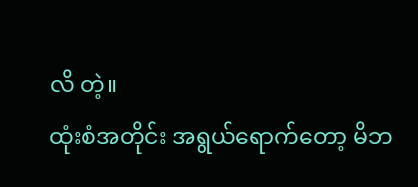လိ တဲ့။
ထုံးစံအတိုင်း အရွယ်ရောက်တော့ မိဘ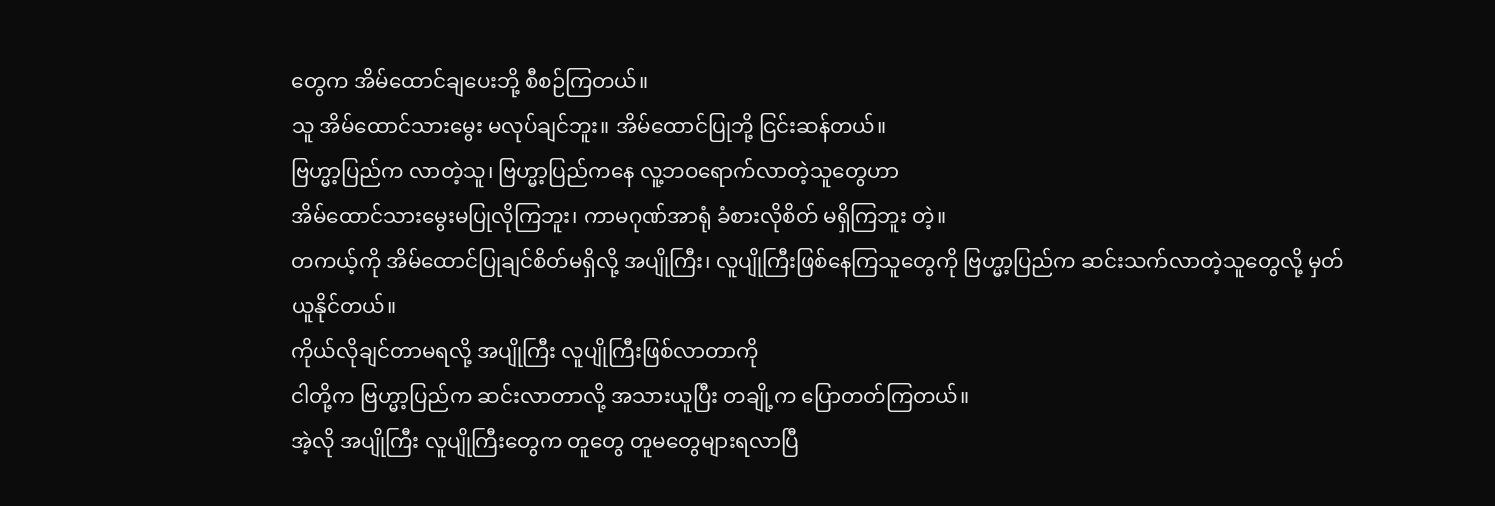တွေက အိမ်ထောင်ချပေးဘို့ စီစဉ်ကြတယ်။
သူ အိမ်ထောင်သားမွေး မလုပ်ချင်ဘူး။ အိမ်ထောင်ပြုဘို့ ငြင်းဆန်တယ်။
ဗြဟ္မာ့ပြည်က လာတဲ့သူ၊ ဗြဟ္မာ့ပြည်ကနေ လူ့ဘဝရောက်လာတဲ့သူတွေဟာ
အိမ်ထောင်သားမွေးမပြုလိုကြဘူး၊ ကာမဂုဏ်အာရုံ ခံစားလိုစိတ် မရှိကြဘူး တဲ့။
တကယ့်ကို အိမ်ထောင်ပြုချင်စိတ်မရှိလို့ အပျိုကြီး၊ လူပျိုကြီးဖြစ်နေကြသူတွေကို ဗြဟ္မာ့ပြည်က ဆင်းသက်လာတဲ့သူတွေလို့ မှတ်ယူနိုင်တယ်။
ကိုယ်လိုချင်တာမရလို့ အပျိုကြီး လူပျိုကြီးဖြစ်လာတာကို
ငါတို့က ဗြဟ္မာ့ပြည်က ဆင်းလာတာလို့ အသားယူပြီး တချို့က ပြောတတ်ကြတယ်။
အဲ့လို အပျိုကြီး လူပျိုကြီးတွေက တူတွေ တူမတွေများရလာပြီ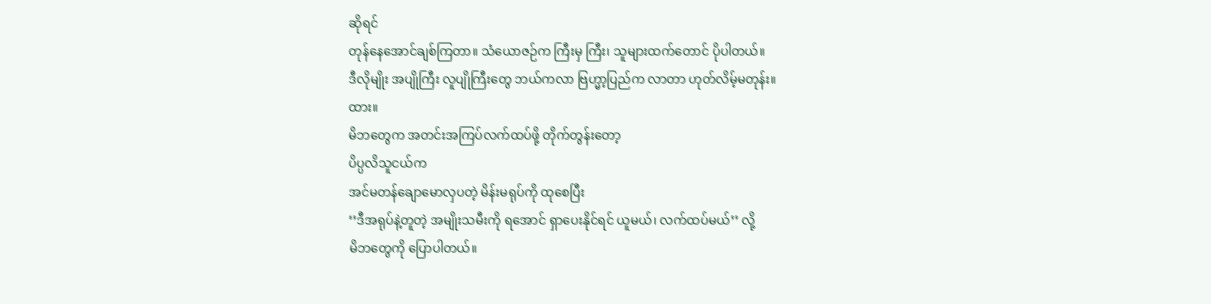ဆိုရင်
တုန်နေအောင်ချစ်ကြတာ။ သံယောဇဉ်က ကြီးမှ ကြီး၊ သူများထက်တောင် ပိုပါတယ်။
ဒီလိုမျိုး အပျိုကြီး လူပျိုကြီးတွေ ဘယ်ကလာ ဗြဟ္မာ့ပြည်က လာတာ ဟုတ်လိမ့်မတုန်း။
ထား။
မိဘတွေက အတင်းအကြပ်လက်ထပ်ဖို့ တိုက်တွန်းတော့
ပိပ္ပလိသူငယ်က
အင်မတန်ချောမောလှပတဲ့ မိန်းမရုပ်ကို ထုစေပြီး
‘’ဒီအရုပ်နဲ့တူတဲ့ အမျိုးသမီးကို ရအောင် ရှာပေးနိုင်ရင် ယူမယ်၊ လက်ထပ်မယ်’’ လို့
မိဘတွေကို ပြောပါတယ်။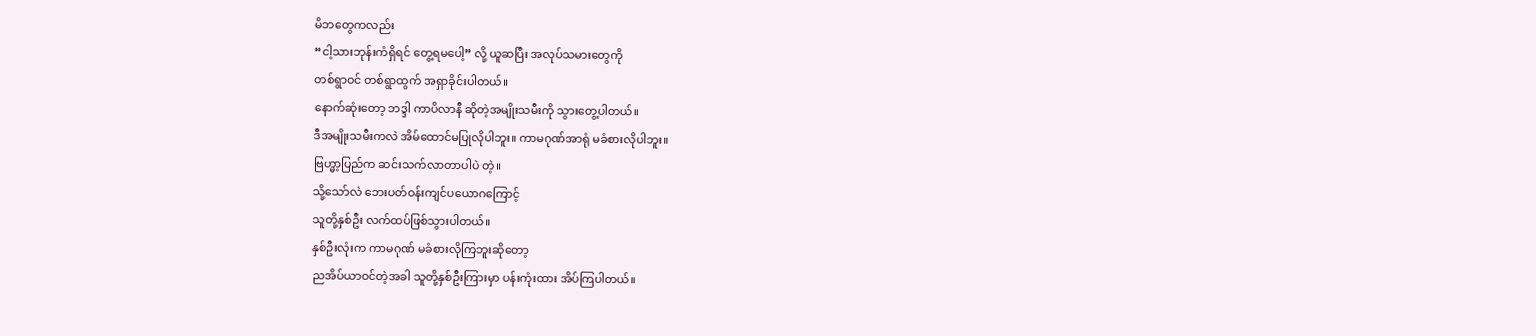မိဘတွေကလည်း
“ငါ့သားဘုန်းကံရှိရင် တွေ့ရမပေါ့” လို့ ယူဆပြီး အလုပ်သမားတွေကို
တစ်ရွာဝင် တစ်ရွာထွက် အရှာခိုင်းပါတယ်။
နောက်ဆုံးတော့ ဘဒ္ဒါ ကာပိလာနီ ဆိုတဲ့အမျိုးသမီးကို သွားတွေ့ပါတယ်။
ဒီအမျိုးသမီးကလဲ အိမ်ထောင်မပြုလိုပါဘူး။ ကာမဂုဏ်အာရုံ မခံစားလိုပါဘူး။
ဗြဟ္မာ့ပြည်က ဆင်းသက်လာတာပါပဲ တဲ့။
သို့သော်လဲ ဘေးပတ်ဝန်းကျင်ပယောဂကြောင့်
သူတို့နှစ်ဦး လက်ထပ်ဖြစ်သွားပါတယ်။
နှစ်ဦးလုံးက ကာမဂုဏ် မခံစားလိုကြဘူးဆိုတော့
ညအိပ်ယာဝင်တဲ့အခါ သူတို့နှစ်ဦးကြားမှာ ပန်းကုံးထား အိပ်ကြပါတယ်။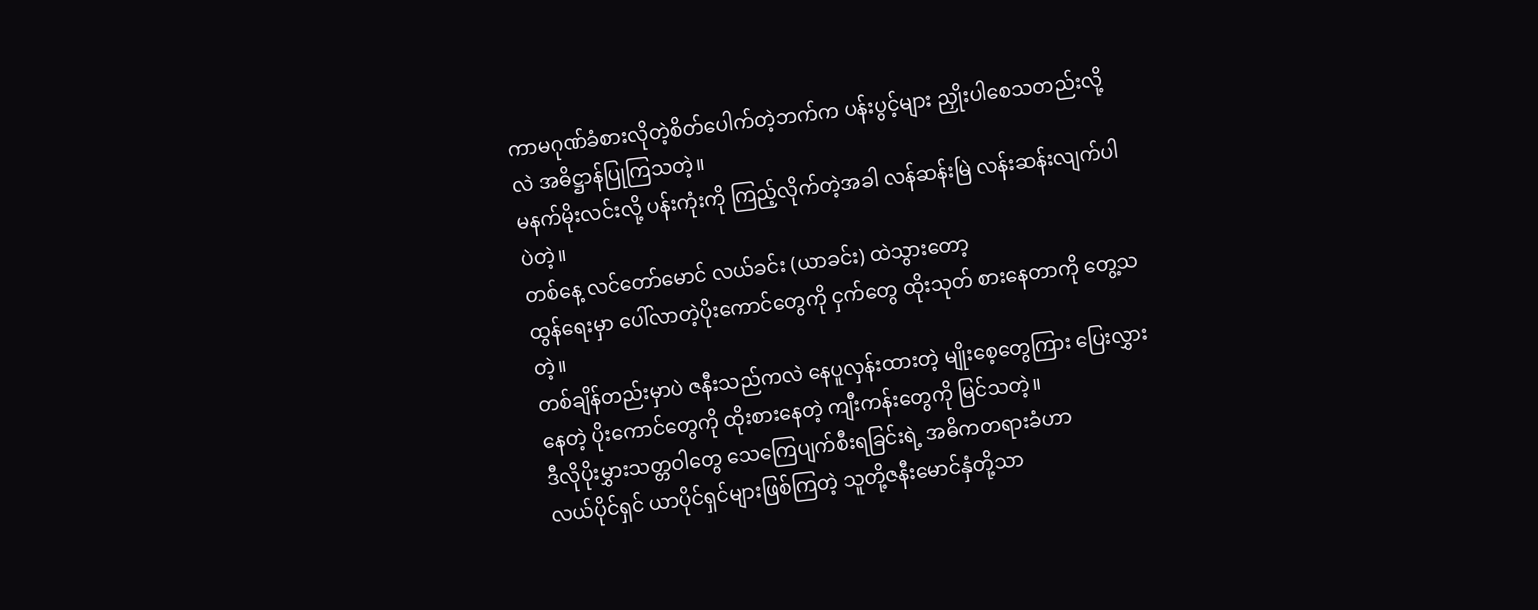ကာမဂုဏ်ခံစားလိုတဲ့စိတ်ပေါက်တဲ့ဘက်က ပန်းပွင့်များ ညှိုးပါစေသတည်းလို့လဲ အဓိဋ္ဌာန်ပြုကြသတဲ့။
မနက်မိုးလင်းလို့ ပန်းကုံးကို ကြည့်လိုက်တဲ့အခါ လန်ဆန်းမြဲ လန်းဆန်းလျက်ပါပဲတဲ့။
တစ်နေ့ လင်တော်မောင် လယ်ခင်း (ယာခင်း) ထဲသွားတော့
ထွန်ရေးမှာ ပေါ်လာတဲ့ပိုးကောင်တွေကို ငှက်တွေ ထိုးသုတ် စားနေတာကို တွေ့သတဲ့။
တစ်ချိန်တည်းမှာပဲ ဇနီးသည်ကလဲ နေပူလှန်းထားတဲ့ မျိုးစေ့တွေကြား ပြေးလွှားနေတဲ့ ပိုးကောင်တွေကို ထိုးစားနေတဲ့ ကျီးကန်းတွေကို မြင်သတဲ့။
ဒီလိုပိုးမွှားသတ္တဝါတွေ သေကြေပျက်စီးရခြင်းရဲ့ အဓိကတရားခံဟာ
လယ်ပိုင်ရှင် ယာပိုင်ရှင်များဖြစ်ကြတဲ့ သူတို့ဇနီးမောင်နှံတို့သာ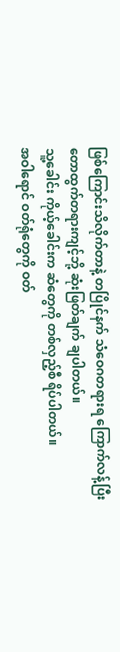ဖြစ်ကြောင်းသိလိုက်တာနဲ့ တပြိုင်နက် သံဝေဂတရားရ ကြောက်လန့်ပြီး
တောထွက်တရားကျင့်ဘို့ ဆုံးဖြတ်ချက် ချပါတယ်။
သူ့ခေါင်း ကိုယ့်ခေါင်းက ဆံတွေကို တစ်လှည့်စီ ရိပ်ပါတယ်။
အဝါရောင် ဝတ်ရုံတွေကို ဝတ်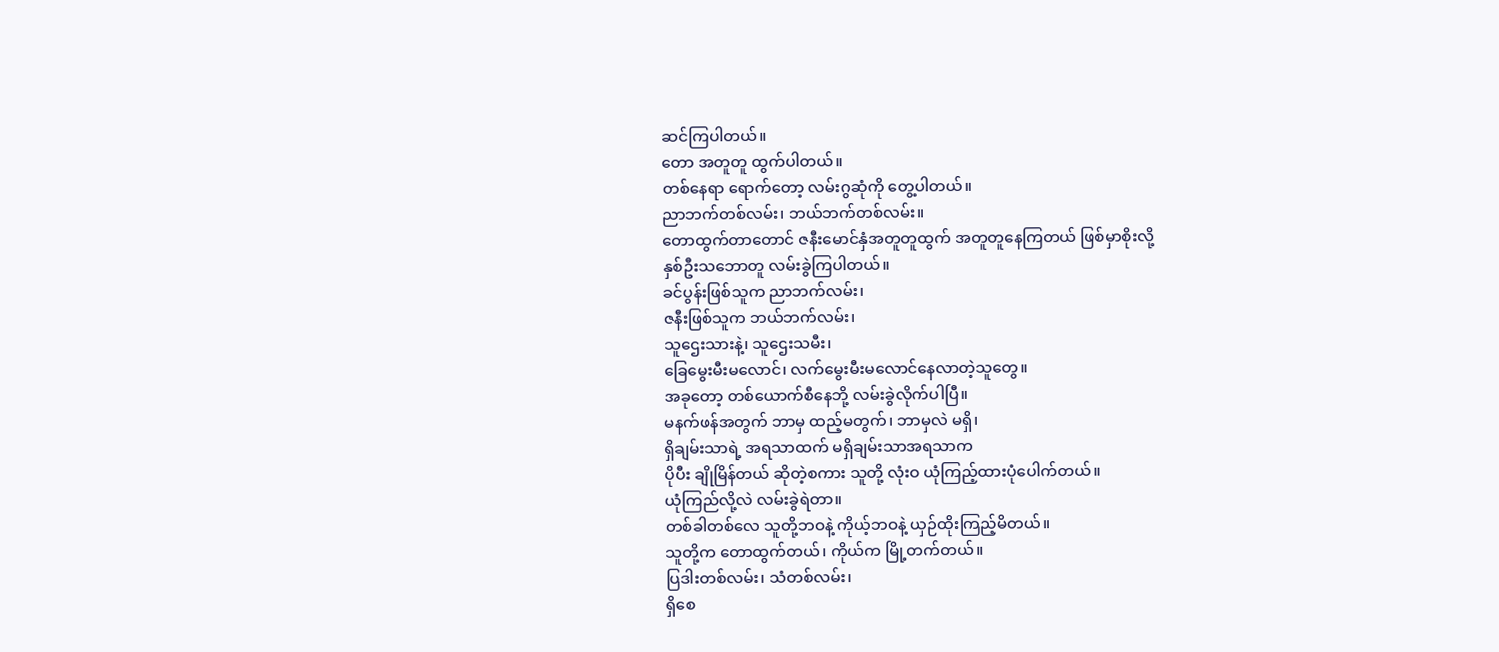ဆင်ကြပါတယ်။
တော အတူတူ ထွက်ပါတယ်။
တစ်နေရာ ရောက်တော့ လမ်းဂွဆုံကို တွေ့ပါတယ်။
ညာဘက်တစ်လမ်း၊ ဘယ်ဘက်တစ်လမ်း။
တောထွက်တာတောင် ဇနီးမောင်နှံအတူတူထွက် အတူတူနေကြတယ် ဖြစ်မှာစိုးလို့
နှစ်ဦးသဘောတူ လမ်းခွဲကြပါတယ်။
ခင်ပွန်းဖြစ်သူက ညာဘက်လမ်း၊
ဇနီးဖြစ်သူက ဘယ်ဘက်လမ်း၊
သူဌေးသားနဲ့၊ သူဌေးသမီး၊
ခြေမွေးမီးမလောင်၊ လက်မွေးမီးမလောင်နေလာတဲ့သူတွေ။
အခုတော့ တစ်ယောက်စီနေဘို့ လမ်းခွဲလိုက်ပါပြီ။
မနက်ဖန်အတွက် ဘာမှ ထည့်မတွက်၊ ဘာမှလဲ မရှိ၊
ရှိချမ်းသာရဲ့ အရသာထက် မရှိချမ်းသာအရသာက
ပိုပီး ချိုမြိန်တယ် ဆိုတဲ့စကား သူတို့ လုံးဝ ယုံကြည့်ထားပုံပေါက်တယ်။
ယုံကြည်လို့လဲ လမ်းခွဲရဲတာ။
တစ်ခါတစ်လေ သူတို့ဘဝနဲ့ ကိုယ့်ဘဝနဲ့ ယှဉ်ထိုးကြည့်မိတယ်။
သူတို့က တောထွက်တယ်၊ ကိုယ်က မြို့တက်တယ်။
ပြဒါးတစ်လမ်း၊ သံတစ်လမ်း၊
ရှိစေ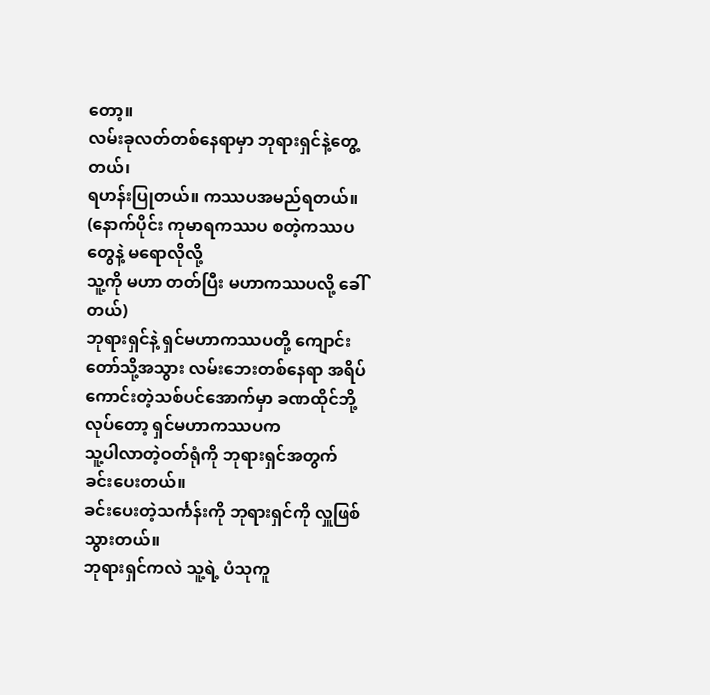တော့။
လမ်းခုလတ်တစ်နေရာမှာ ဘုရားရှင်နဲ့တွေ့တယ်၊
ရဟန်းပြုတယ်။ ကဿပအမည်ရတယ်။
(နောက်ပိုင်း ကုမာရကဿပ စတဲ့ကဿပတွေနဲ့ မရောလိုလို့
သူ့ကို မဟာ တတ်ပြီး မဟာကဿပလို့ ခေါ်တယ်)
ဘုရားရှင်နဲ့ ရှင်မဟာကဿပတို့ ကျောင်းတော်သို့အသွား လမ်းဘေးတစ်နေရာ အရိပ်ကောင်းတဲ့သစ်ပင်အောက်မှာ ခဏထိုင်ဘို့လုပ်တော့ ရှင်မဟာကဿပက
သူ့ပါလာတဲ့ဝတ်ရုံကို ဘုရားရှင်အတွက် ခင်းပေးတယ်။
ခင်းပေးတဲ့သင်္ကန်းကို ဘုရားရှင်ကို လှူဖြစ်သွားတယ်။
ဘုရားရှင်ကလဲ သူ့ရဲ့ ပံသုကူ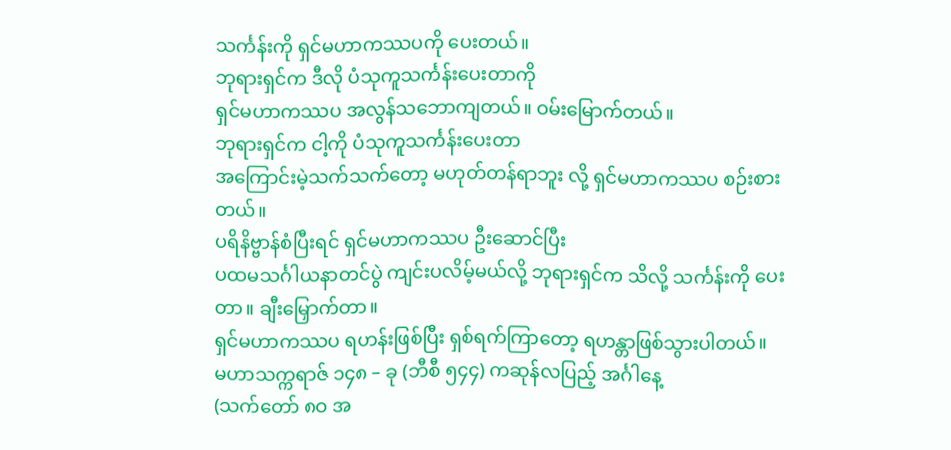သင်္ကန်းကို ရှင်မဟာကဿပကို ပေးတယ်။
ဘုရားရှင်က ဒီလို ပံသုကူသင်္ကန်းပေးတာကို
ရှင်မဟာကဿပ အလွန်သဘောကျတယ်။ ဝမ်းမြောက်တယ်။
ဘုရားရှင်က ငါ့ကို ပံသုကူသင်္ကန်းပေးတာ
အကြောင်းမဲ့သက်သက်တော့ မဟုတ်တန်ရာဘူး လို့ ရှင်မဟာကဿပ စဉ်းစားတယ်။
ပရိနိဗ္ဗာန်စံပြီးရင် ရှင်မဟာကဿပ ဦးဆောင်ပြီး
ပထမသင်္ဂါယနာတင်ပွဲ ကျင်းပလိမ့်မယ်လို့ ဘုရားရှင်က သိလို့ သင်္ကန်းကို ပေးတာ။ ချီးမြှောက်တာ။
ရှင်မဟာကဿပ ရဟန်းဖြစ်ပြီး ရှစ်ရက်ကြာတော့ ရဟန္တာဖြစ်သွားပါတယ်။
မဟာသက္ကရာဇ် ၁၄၈ – ခု (ဘီစီ ၅၄၄) ကဆုန်လပြည့် အင်္ဂါနေ့
(သက်တော် ၈ဝ အ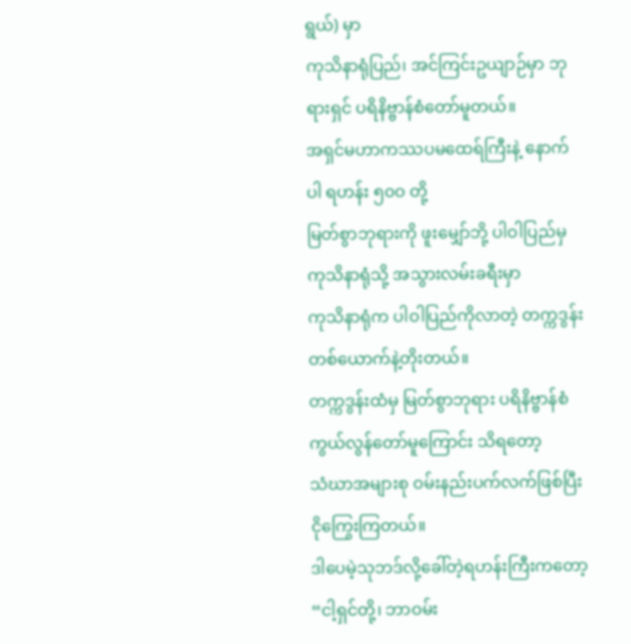ရွယ်) မှာ
ကုသိနာရုံပြည်၊ အင်ကြင်းဥယျာဉ်မှာ ဘုရားရှင် ပရိနိဗ္ဗာန်စံတော်မူတယ်။
အရှင်မဟာကဿပမထေရ်ကြီးနဲ့ နောက်ပါ ရဟန်း ၅၀ဝ တို့
မြတ်စွာဘုရားကို ဖူးမျှော်ဘို့ ပါဝါပြည်မှ ကုသိနာရုံသို့ အသွားလမ်းခရီးမှာ
ကုသိနာရုံက ပါဝါပြည်ကိုလာတဲ့ တက္ကဒွန်းတစ်ယောက်နဲ့တိုးတယ်။
တက္ကဒွန်းထံမှ မြတ်စွာဘုရား ပရိနိဗ္ဗာန်စံကွယ်လွန်တော်မူကြောင်း သိရတော့
သံဃာအများစု ဝမ်းနည်းပက်လက်ဖြစ်ပြီး ငိုကြွေးကြတယ်။
ဒါပေမဲ့သုဘဒ်လို့ခေါ်တဲ့ရဟန်းကြီးကတော့
“ငါ့ရှင်တို့၊ ဘာဝမ်း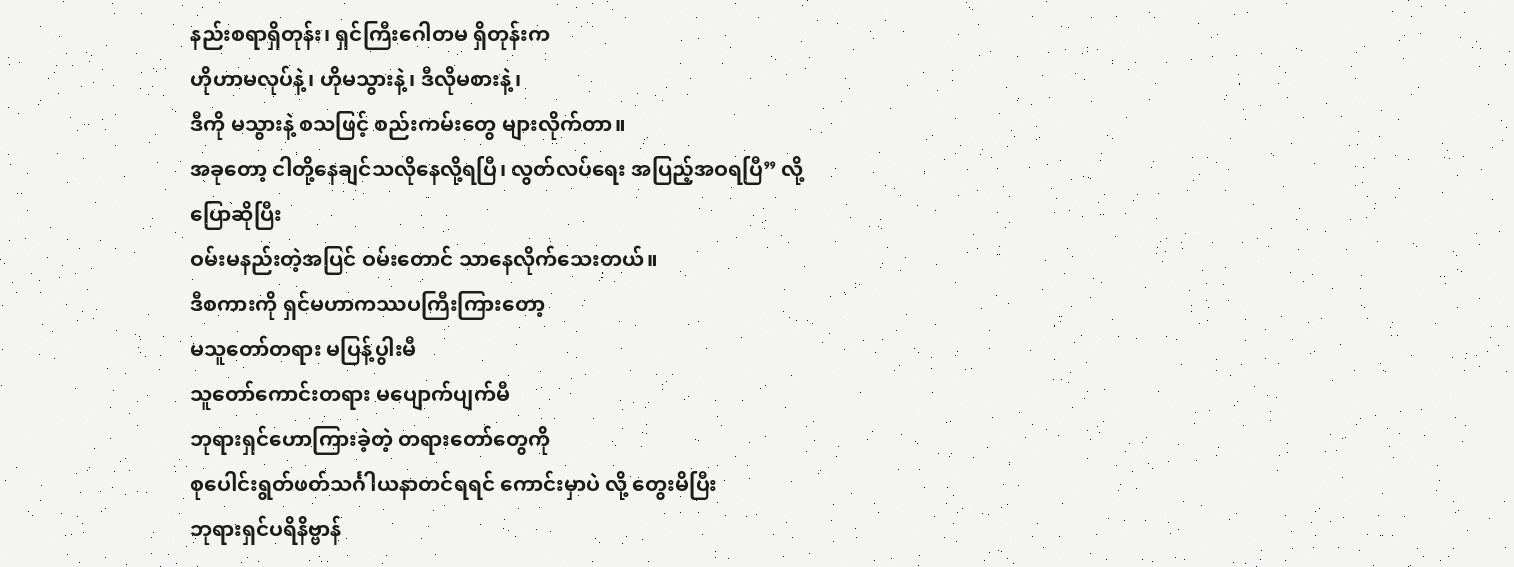နည်းစရာရှိတုန်း၊ ရှင်ကြီးဂေါတမ ရှိတုန်းက
ဟိုဟာမလုပ်နဲ့၊ ဟိုမသွားနဲ့၊ ဒီလိုမစားနဲ့၊
ဒီကို မသွားနဲ့ စသဖြင့် စည်းကမ်းတွေ များလိုက်တာ။
အခုတော့ ငါတို့နေချင်သလိုနေလို့ရပြီ၊ လွတ်လပ်ရေး အပြည့်အဝရပြီ” လို့ ပြောဆိုပြီး
ဝမ်းမနည်းတဲ့အပြင် ဝမ်းတောင် သာနေလိုက်သေးတယ်။
ဒီစကားကို ရှင်မဟာကဿပကြီးကြားတော့
မသူတော်တရား မပြန့်ပွါးမီ
သူတော်ကောင်းတရား မပျောက်ပျက်မီ
ဘုရားရှင်ဟောကြားခဲ့တဲ့ တရားတော်တွေကို
စုပေါင်းရွတ်ဖတ်သင်္ဂါယနာတင်ရရင် ကောင်းမှာပဲ လို့ တွေးမိပြီး
ဘုရားရှင်ပရိနိဗ္ဗာန်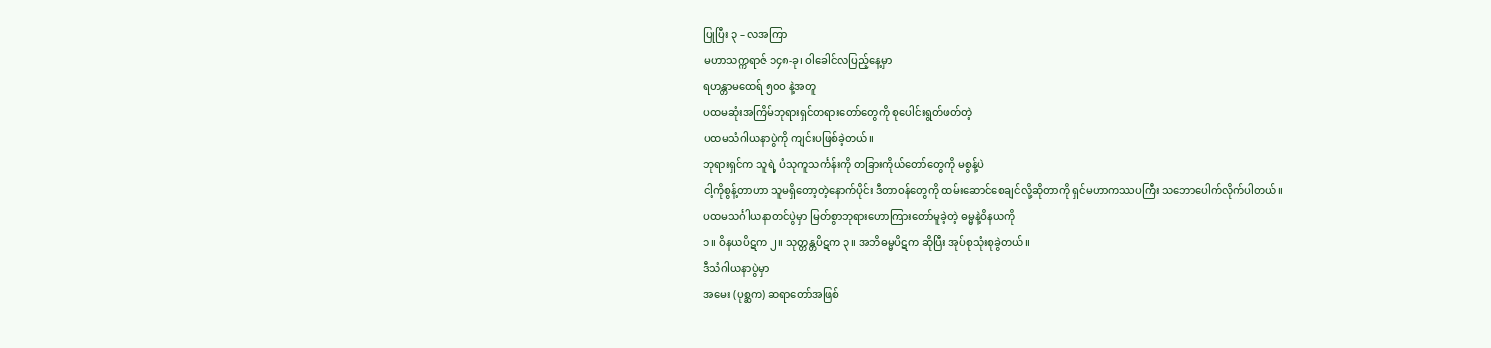ပြုပြီး ၃ – လအကြာ
မဟာသက္ကရာဇ် ၁၄၈-ခု၊ ဝါခေါင်လပြည့်နေ့မှာ
ရဟန္တာမထေရ် ၅၀ဝ နဲ့အတူ
ပထမဆုံးအကြိမ်ဘုရားရှင်တရားတော်တွေကို စုပေါင်းရွတ်ဖတ်တဲ့
ပထမသံဂါယနာပွဲကို ကျင်းပဖြစ်ခဲ့တယ်။
ဘုရားရှင်က သူရဲ့ ပံသုကူသင်္ကန်းကို တခြားကိုယ်တော်တွေကို မစွန့်ပဲ
ငါ့ကိုစွန့်တာဟာ သူမရှိတော့တဲ့နောက်ပိုင်း ဒီတာဝန်တွေကို ထမ်းဆောင်စေချင်လို့ဆိုတာကို ရှင်မဟာကဿပကြီး သဘောပေါက်လိုက်ပါတယ်။
ပထမသင်္ဂါယနာတင်ပွဲမှာ မြတ်စွာဘုရားဟောကြားတော်မူခဲ့တဲ့ ဓမ္မနဲ့ဝိနယကို
၁။ ဝိနယပိဋက ၂။ သုတ္တန္တပိဋက ၃။ အဘိဓမ္မပိဋက ဆိုပြီး အုပ်စုသုံးစုခွဲတယ်။
ဒီသံဂါယနာပွဲမှာ
အမေး (ပုစ္ဆက) ဆရာတော်အဖြစ်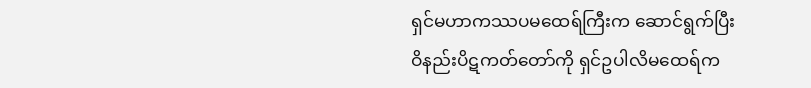ရှင်မဟာကဿပမထေရ်ကြီးက ဆောင်ရွက်ပြီး
ဝိနည်းပိဋကတ်တော်ကို ရှင်ဥပါလိမထေရ်က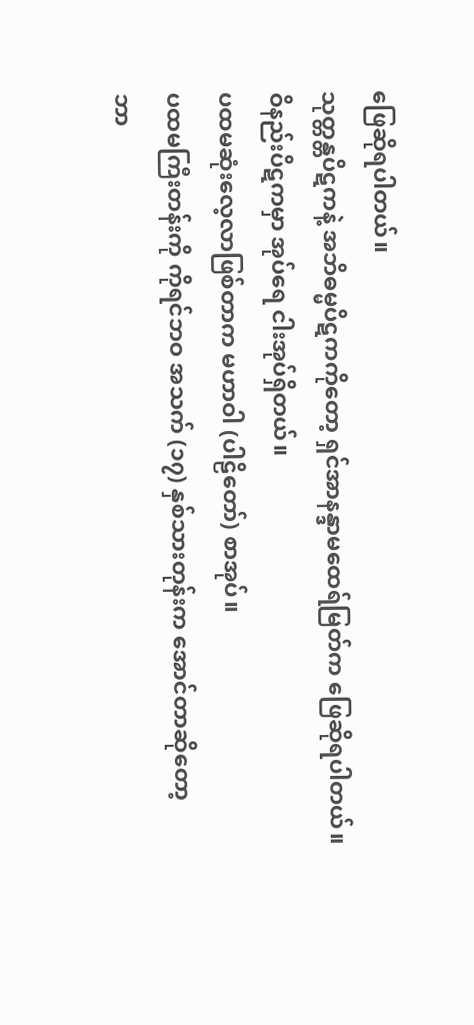ဖြေဆိုရပါတယ်။
သုတ္တန္တပိဋကနဲ့ အဘိဓမ္မပိဋကကိုတော့ ရှင်အာနန္ဒာမထေရ်မြတ်က ဖြေဆိုရပါတယ်။
ဝိနည်းပိဋကမှာ အုပ်ရေ ငါးအုပ်ရှိတယ်။
ပထမဆုံးလေ့လာဖြစ်တာက မဟာဝါ (ပါဠိတော်) စာအုပ်။
ပထမကြီးတန်းကို ကိုရင်ဘဝ အသက် (၁၇) နှစ်သားတုန်းက အောင်တာဆိုတော့
ဘာ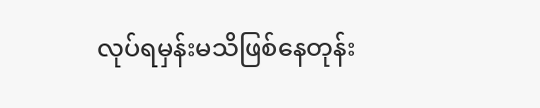လုပ်ရမှန်းမသိဖြစ်နေတုန်း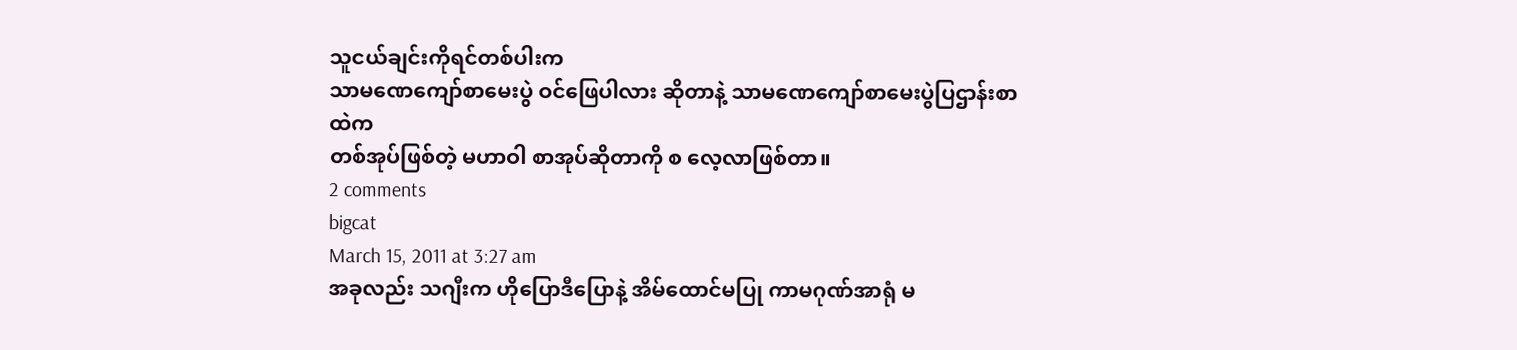သူငယ်ချင်းကိုရင်တစ်ပါးက
သာမဏေကျော်စာမေးပွဲ ဝင်ဖြေပါလား ဆိုတာနဲ့ သာမဏေကျော်စာမေးပွဲပြဌာန်းစာထဲက
တစ်အုပ်ဖြစ်တဲ့ မဟာဝါ စာအုပ်ဆိုတာကို စ လေ့လာဖြစ်တာ။
2 comments
bigcat
March 15, 2011 at 3:27 am
အခုလည်း သဂျီးက ဟိုပြောဒီပြောနဲ့ အိမ်ထောင်မပြု ကာမဂုဏ်အာရုံ မ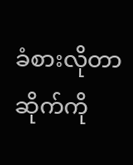ခံစားလိုတာ ဆိုက်ကို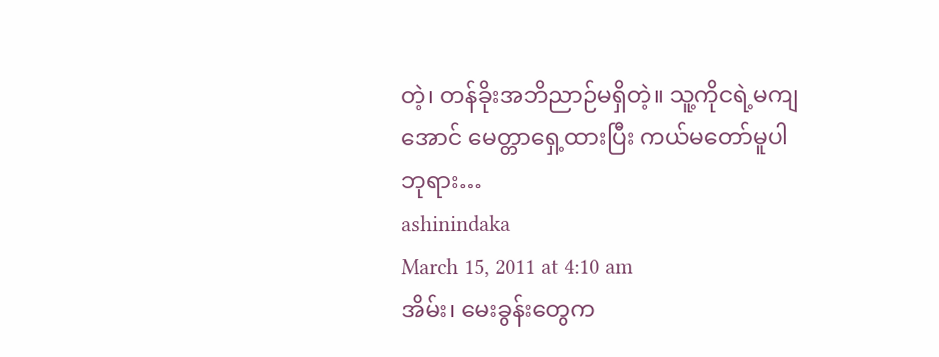တဲ့၊ တန်ခိုးအဘိညာဉ်မရှိတဲ့။ သူ့ကိုငရဲ့မကျအောင် မေတ္တာရှေ့ထားပြီး ကယ်မတော်မူပါဘုရား…
ashinindaka
March 15, 2011 at 4:10 am
အိမ်း၊ မေးခွန်းတွေက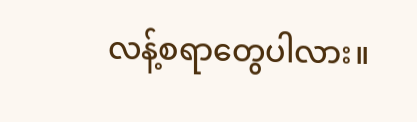လန့်စရာတွေပါလား။